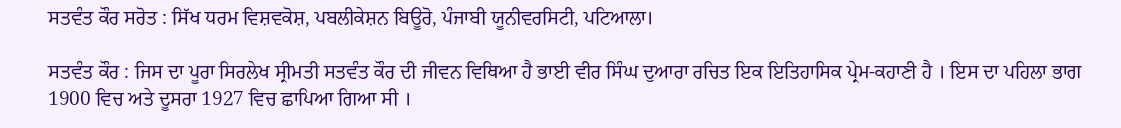ਸਤਵੰਤ ਕੌਰ ਸਰੋਤ : ਸਿੱਖ ਧਰਮ ਵਿਸ਼ਵਕੋਸ਼, ਪਬਲੀਕੇਸ਼ਨ ਬਿਊਰੋ, ਪੰਜਾਬੀ ਯੂਨੀਵਰਸਿਟੀ, ਪਟਿਆਲਾ।

ਸਤਵੰਤ ਕੌਰ : ਜਿਸ ਦਾ ਪੂਰਾ ਸਿਰਲੇਖ ਸ੍ਰੀਮਤੀ ਸਤਵੰਤ ਕੌਰ ਦੀ ਜੀਵਨ ਵਿਥਿਆ ਹੈ ਭਾਈ ਵੀਰ ਸਿੰਘ ਦੁਆਰਾ ਰਚਿਤ ਇਕ ਇਤਿਹਾਸਿਕ ਪ੍ਰੇਮ-ਕਹਾਣੀ ਹੈ । ਇਸ ਦਾ ਪਹਿਲਾ ਭਾਗ 1900 ਵਿਚ ਅਤੇ ਦੂਸਰਾ 1927 ਵਿਚ ਛਾਪਿਆ ਗਿਆ ਸੀ ।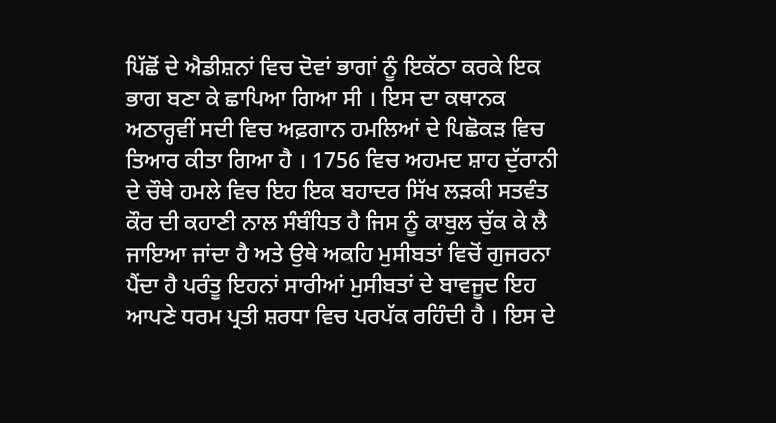ਪਿੱਛੋਂ ਦੇ ਐਡੀਸ਼ਨਾਂ ਵਿਚ ਦੋਵਾਂ ਭਾਗਾਂ ਨੂੰ ਇਕੱਠਾ ਕਰਕੇ ਇਕ ਭਾਗ ਬਣਾ ਕੇ ਛਾਪਿਆ ਗਿਆ ਸੀ । ਇਸ ਦਾ ਕਥਾਨਕ ਅਠਾਰ੍ਹਵੀਂ ਸਦੀ ਵਿਚ ਅਫ਼ਗਾਨ ਹਮਲਿਆਂ ਦੇ ਪਿਛੋਕੜ ਵਿਚ ਤਿਆਰ ਕੀਤਾ ਗਿਆ ਹੈ । 1756 ਵਿਚ ਅਹਮਦ ਸ਼ਾਹ ਦੁੱਰਾਨੀ ਦੇ ਚੌਥੇ ਹਮਲੇ ਵਿਚ ਇਹ ਇਕ ਬਹਾਦਰ ਸਿੱਖ ਲੜਕੀ ਸਤਵੰਤ ਕੌਰ ਦੀ ਕਹਾਣੀ ਨਾਲ ਸੰਬੰਧਿਤ ਹੈ ਜਿਸ ਨੂੰ ਕਾਬੁਲ ਚੁੱਕ ਕੇ ਲੈ ਜਾਇਆ ਜਾਂਦਾ ਹੈ ਅਤੇ ਉਥੇ ਅਕਹਿ ਮੁਸੀਬਤਾਂ ਵਿਚੋਂ ਗੁਜਰਨਾ ਪੈਂਦਾ ਹੈ ਪਰੰਤੂ ਇਹਨਾਂ ਸਾਰੀਆਂ ਮੁਸੀਬਤਾਂ ਦੇ ਬਾਵਜੂਦ ਇਹ ਆਪਣੇ ਧਰਮ ਪ੍ਰਤੀ ਸ਼ਰਧਾ ਵਿਚ ਪਰਪੱਕ ਰਹਿੰਦੀ ਹੈ । ਇਸ ਦੇ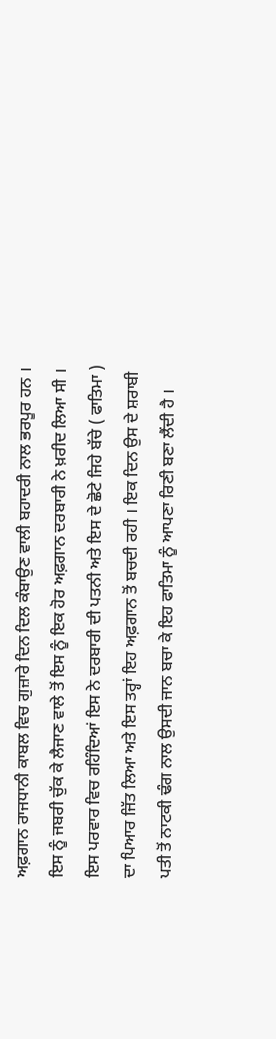ਅਫ਼ਗਾਨ ਰਾਜਧਾਨੀ ਕਾਬਲ ਵਿਚ ਗੁਜ਼ਾਰੇ ਦਿਨ ਦਿਲ ਕੰਬਾਉਣ ਵਾਲੀ ਬਹਾਦਰੀ ਨਾਲ ਭਰਪੂਰ ਹਨ । ਇਸ ਨੂੰ ਜਬਰੀ ਚੁੱਕ ਕੇ ਲੈਜਾਣ ਵਾਲੇ ਤੋਂ ਇਸ ਨੂੰ ਇਕ ਹੋਰ ਅਫ਼ਗਾਨ ਦਰਬਾਰੀ ਨੇ ਖ਼ਰੀਦ ਲਿਆ ਸੀ । ਇਸ ਪਰਵਾਰ ਵਿਚ ਰਹਿੰਦਿਆਂ ਇਸ ਨੇ ਦਰਬਾਰੀ ਦੀ ਪਤਨੀ ਅਤੇ ਇਸ ਦੇ ਛੋਟੇ ਜਿਹੇ ਬੱਚੇ ( ਫਾਤਿਮਾ ) ਦਾ ਪਿਆਰ ਜਿੱਤ ਲਿਆ ਅਤੇ ਇਸ ਤਰ੍ਹਾਂ ਇਹ ਅਫ਼ਗਾਨ ਤੋਂ ਬਚਦੀ ਰਹੀ । ਇਕ ਦਿਨ ਉਸ ਦੇ ਸ਼ਰਾਬੀ ਪਤੀ ਤੋਂ ਨਾਟਕੀ ਢੰਗ ਨਾਲ ਉਸਦੀ ਜਾਨ ਬਚਾ ਕੇ ਇਹ ਫਾਤਿਮਾ ਨੂੰ ਆਪਣਾ ਰਿਣੀ ਬਣਾ ਲੈਂਦੀ ਹੈ ।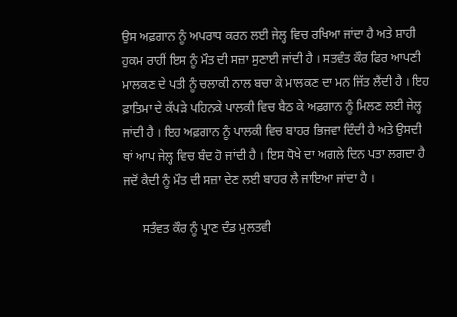ਉਸ ਅਫ਼ਗਾਨ ਨੂੰ ਅਪਰਾਧ ਕਰਨ ਲਈ ਜੇਲ੍ਹ ਵਿਚ ਰਖਿਆ ਜਾਂਦਾ ਹੈ ਅਤੇ ਸ਼ਾਹੀ ਹੁਕਮ ਰਾਹੀਂ ਇਸ ਨੂੰ ਮੌਤ ਦੀ ਸਜ਼ਾ ਸੁਣਾਈ ਜਾਂਦੀ ਹੈ । ਸਤਵੰਤ ਕੌਰ ਫਿਰ ਆਪਣੀ ਮਾਲਕਣ ਦੇ ਪਤੀ ਨੂੰ ਚਲਾਕੀ ਨਾਲ ਬਚਾ ਕੇ ਮਾਲਕਣ ਦਾ ਮਨ ਜਿੱਤ ਲੈਂਦੀ ਹੈ । ਇਹ ਫ਼ਾਤਿਮਾ ਦੇ ਕੱਪੜੇ ਪਹਿਨਕੇ ਪਾਲਕੀ ਵਿਚ ਬੈਠ ਕੇ ਅਫ਼ਗਾਨ ਨੂੰ ਮਿਲਣ ਲਈ ਜੇਲ੍ਹ ਜਾਂਦੀ ਹੈ । ਇਹ ਅਫ਼ਗਾਨ ਨੂੰ ਪਾਲਕੀ ਵਿਚ ਬਾਹਰ ਭਿਜਵਾ ਦਿੰਦੀ ਹੈ ਅਤੇ ਉਸਦੀ ਥਾਂ ਆਪ ਜੇਲ੍ਹ ਵਿਚ ਬੰਦ ਹੋ ਜਾਂਦੀ ਹੈ । ਇਸ ਧੋਖੇ ਦਾ ਅਗਲੇ ਦਿਨ ਪਤਾ ਲਗਦਾ ਹੈ ਜਦੋਂ ਕੈਦੀ ਨੂੰ ਮੌਤ ਦੀ ਸਜ਼ਾ ਦੇਣ ਲਈ ਬਾਹਰ ਲੈ ਜਾਇਆ ਜਾਂਦਾ ਹੈ ।

      ਸਤੰਵਤ ਕੌਰ ਨੂੰ ਪ੍ਰਾਣ ਦੰਡ ਮੁਲਤਵੀ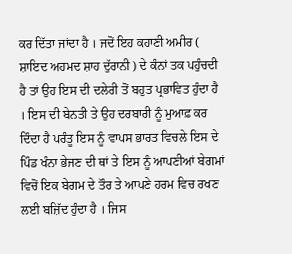ਕਰ ਦਿੱਤਾ ਜਾਂਦਾ ਹੈ । ਜਦੋਂ ਇਹ ਕਹਾਣੀ ਅਮੀਰ ( ਸ਼ਾਇਦ ਅਹਮਦ ਸ਼ਾਹ ਦੁੱਰਾਨੀ ) ਦੇ ਕੰਨਾਂ ਤਕ ਪਹੁੰਚਦੀ ਹੈ ਤਾਂ ਉਹ ਇਸ ਦੀ ਦਲੇਰੀ ਤੋਂ ਬਹੁਤ ਪ੍ਰਭਾਵਿਤ ਹੁੰਦਾ ਹੈ । ਇਸ ਦੀ ਬੇਨਤੀ ਤੇ ਉਹ ਦਰਬਾਰੀ ਨੂੰ ਮੁਆਫ਼ ਕਰ ਦਿੰਦਾ ਹੈ ਪਰੰਤੂ ਇਸ ਨੂੰ ਵਾਪਸ ਭਾਰਤ ਵਿਚਲੇ ਇਸ ਦੇ ਪਿੰਡ ਖੰਨਾ ਭੇਜਣ ਦੀ ਥਾਂ ਤੇ ਇਸ ਨੂੰ ਆਪਣੀਆਂ ਬੇਗਮਾਂ ਵਿਚੋਂ ਇਕ ਬੇਗਮ ਦੇ ਤੌਰ ਤੇ ਆਪਣੇ ਹਰਮ ਵਿਚ ਰਖਣ ਲਈ ਬਜ਼ਿੱਦ ਹੁੰਦਾ ਹੈ । ਜਿਸ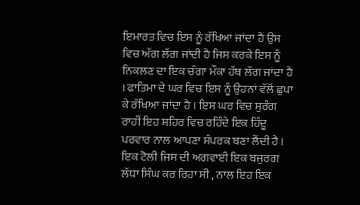ਇਮਾਰਤ ਵਿਚ ਇਸ ਨੂੰ ਰੱਖਿਆ ਜਾਂਦਾ ਹੈ ਉਸ ਵਿਚ ਅੱਗ ਲੱਗ ਜਾਂਦੀ ਹੈ ਜਿਸ ਕਰਕੇ ਇਸ ਨੂੰ ਨਿਕਲਣ ਦਾ ਇਕ ਚੰਗਾ ਮੌਕਾ ਹੱਥ ਲੱਗ ਜਾਂਦਾ ਹੈ । ਫਾਤਿਮਾ ਦੇ ਘਰ ਵਿਚ ਇਸ ਨੂੰ ਉਹਨਾਂ ਵੱਲੋਂ ਛੁਪਾ ਕੇ ਰੱਖਿਆ ਜਾਂਦਾ ਹੈ । ਇਸ ਘਰ ਵਿਚ ਸੁਰੰਗ ਰਾਹੀਂ ਇਹ ਸ਼ਹਿਰ ਵਿਚ ਰਹਿੰਦੇ ਇਕ ਹਿੰਦੂ ਪਰਵਾਰ ਨਾਲ ਆਪਣਾ ਸੰਪਰਕ ਬਣਾ ਲੈਂਦੀ ਹੈ । ਇਕ ਟੋਲੀ ਜਿਸ ਦੀ ਅਗਵਾਈ ਇਕ ਬਜੁਰਗ ਲੱਧਾ ਸਿੰਘ ਕਰ ਰਿਹਾ ਸੀ , ਨਾਲ ਇਹ ਇਕ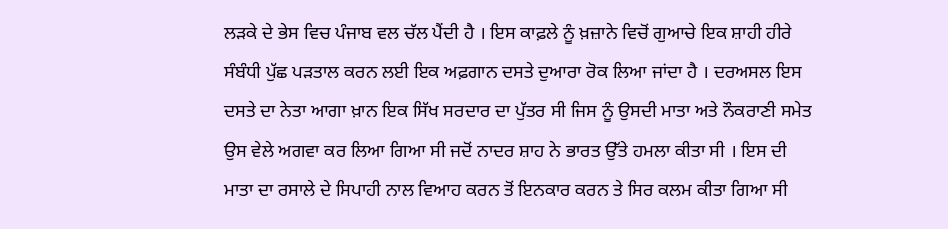ਲੜਕੇ ਦੇ ਭੇਸ ਵਿਚ ਪੰਜਾਬ ਵਲ ਚੱਲ ਪੈਂਦੀ ਹੈ । ਇਸ ਕਾਫ਼ਲੇ ਨੂੰ ਖ਼ਜ਼ਾਨੇ ਵਿਚੋਂ ਗੁਆਚੇ ਇਕ ਸ਼ਾਹੀ ਹੀਰੇ ਸੰਬੰਧੀ ਪੁੱਛ ਪੜਤਾਲ ਕਰਨ ਲਈ ਇਕ ਅਫ਼ਗਾਨ ਦਸਤੇ ਦੁਆਰਾ ਰੋਕ ਲਿਆ ਜਾਂਦਾ ਹੈ । ਦਰਅਸਲ ਇਸ ਦਸਤੇ ਦਾ ਨੇਤਾ ਆਗਾ ਖ਼ਾਨ ਇਕ ਸਿੱਖ ਸਰਦਾਰ ਦਾ ਪੁੱਤਰ ਸੀ ਜਿਸ ਨੂੰ ਉਸਦੀ ਮਾਤਾ ਅਤੇ ਨੌਕਰਾਣੀ ਸਮੇਤ ਉਸ ਵੇਲੇ ਅਗਵਾ ਕਰ ਲਿਆ ਗਿਆ ਸੀ ਜਦੋਂ ਨਾਦਰ ਸ਼ਾਹ ਨੇ ਭਾਰਤ ਉੱਤੇ ਹਮਲਾ ਕੀਤਾ ਸੀ । ਇਸ ਦੀ ਮਾਤਾ ਦਾ ਰਸਾਲੇ ਦੇ ਸਿਪਾਹੀ ਨਾਲ ਵਿਆਹ ਕਰਨ ਤੋਂ ਇਨਕਾਰ ਕਰਨ ਤੇ ਸਿਰ ਕਲਮ ਕੀਤਾ ਗਿਆ ਸੀ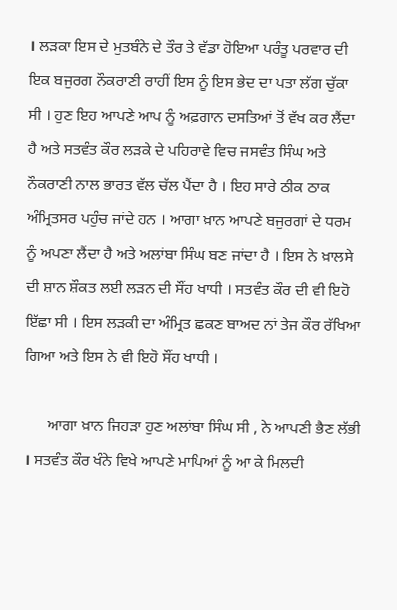। ਲੜਕਾ ਇਸ ਦੇ ਮੁਤਬੰਨੇ ਦੇ ਤੌਰ ਤੇ ਵੱਡਾ ਹੋਇਆ ਪਰੰਤੂ ਪਰਵਾਰ ਦੀ ਇਕ ਬਜੁਰਗ ਨੌਕਰਾਣੀ ਰਾਹੀਂ ਇਸ ਨੂੰ ਇਸ ਭੇਦ ਦਾ ਪਤਾ ਲੱਗ ਚੁੱਕਾ ਸੀ । ਹੁਣ ਇਹ ਆਪਣੇ ਆਪ ਨੂੰ ਅਫ਼ਗਾਨ ਦਸਤਿਆਂ ਤੋਂ ਵੱਖ ਕਰ ਲੈਂਦਾ ਹੈ ਅਤੇ ਸਤਵੰਤ ਕੌਰ ਲੜਕੇ ਦੇ ਪਹਿਰਾਵੇ ਵਿਚ ਜਸਵੰਤ ਸਿੰਘ ਅਤੇ ਨੌਕਰਾਣੀ ਨਾਲ ਭਾਰਤ ਵੱਲ ਚੱਲ ਪੈਂਦਾ ਹੈ । ਇਹ ਸਾਰੇ ਠੀਕ ਠਾਕ ਅੰਮ੍ਰਿਤਸਰ ਪਹੁੰਚ ਜਾਂਦੇ ਹਨ । ਆਗਾ ਖ਼ਾਨ ਆਪਣੇ ਬਜੁਰਗਾਂ ਦੇ ਧਰਮ ਨੂੰ ਅਪਣਾ ਲੈਂਦਾ ਹੈ ਅਤੇ ਅਲਾਂਬਾ ਸਿੰਘ ਬਣ ਜਾਂਦਾ ਹੈ । ਇਸ ਨੇ ਖ਼ਾਲਸੇ ਦੀ ਸ਼ਾਨ ਸ਼ੌਕਤ ਲਈ ਲੜਨ ਦੀ ਸੌਂਹ ਖਾਧੀ । ਸਤਵੰਤ ਕੌਰ ਦੀ ਵੀ ਇਹੋ ਇੱਛਾ ਸੀ । ਇਸ ਲੜਕੀ ਦਾ ਅੰਮ੍ਰਿਤ ਛਕਣ ਬਾਅਦ ਨਾਂ ਤੇਜ ਕੌਰ ਰੱਖਿਆ ਗਿਆ ਅਤੇ ਇਸ ਨੇ ਵੀ ਇਹੋ ਸੌਂਹ ਖਾਧੀ ।

      ਆਗਾ ਖ਼ਾਨ ਜਿਹੜਾ ਹੁਣ ਅਲਾਂਬਾ ਸਿੰਘ ਸੀ , ਨੇ ਆਪਣੀ ਭੈਣ ਲੱਭੀ । ਸਤਵੰਤ ਕੌਰ ਖੰਨੇ ਵਿਖੇ ਆਪਣੇ ਮਾਪਿਆਂ ਨੂੰ ਆ ਕੇ ਮਿਲਦੀ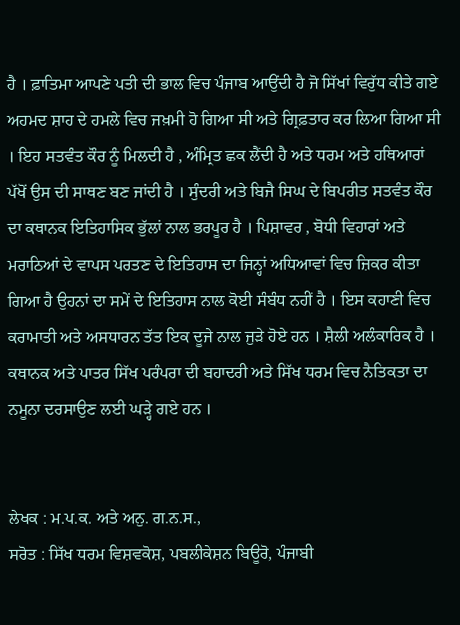ਹੈ । ਫ਼ਾਤਿਮਾ ਆਪਣੇ ਪਤੀ ਦੀ ਭਾਲ ਵਿਚ ਪੰਜਾਬ ਆਉਂਦੀ ਹੈ ਜੋ ਸਿੱਖਾਂ ਵਿਰੁੱਧ ਕੀਤੇ ਗਏ ਅਹਮਦ ਸ਼ਾਹ ਦੇ ਹਮਲੇ ਵਿਚ ਜਖ਼ਮੀ ਹੋ ਗਿਆ ਸੀ ਅਤੇ ਗ੍ਰਿਫ਼ਤਾਰ ਕਰ ਲਿਆ ਗਿਆ ਸੀ । ਇਹ ਸਤਵੰਤ ਕੌਰ ਨੂੰ ਮਿਲਦੀ ਹੈ , ਅੰਮ੍ਰਿਤ ਛਕ ਲੈਂਦੀ ਹੈ ਅਤੇ ਧਰਮ ਅਤੇ ਹਥਿਆਰਾਂ ਪੱਖੋਂ ਉਸ ਦੀ ਸਾਥਣ ਬਣ ਜਾਂਦੀ ਹੈ । ਸੁੰਦਰੀ ਅਤੇ ਬਿਜੈ ਸਿਘ ਦੇ ਬਿਪਰੀਤ ਸਤਵੰਤ ਕੌਰ ਦਾ ਕਥਾਨਕ ਇਤਿਹਾਸਿਕ ਭੁੱਲਾਂ ਨਾਲ ਭਰਪੂਰ ਹੈ । ਪਿਸ਼ਾਵਰ , ਬੋਧੀ ਵਿਹਾਰਾਂ ਅਤੇ ਮਰਾਠਿਆਂ ਦੇ ਵਾਪਸ ਪਰਤਣ ਦੇ ਇਤਿਹਾਸ ਦਾ ਜਿਨ੍ਹਾਂ ਅਧਿਆਵਾਂ ਵਿਚ ਜ਼ਿਕਰ ਕੀਤਾ ਗਿਆ ਹੈ ਉਹਨਾਂ ਦਾ ਸਮੇਂ ਦੇ ਇਤਿਹਾਸ ਨਾਲ ਕੋਈ ਸੰਬੰਧ ਨਹੀਂ ਹੈ । ਇਸ ਕਹਾਣੀ ਵਿਚ ਕਰਾਮਾਤੀ ਅਤੇ ਅਸਧਾਰਨ ਤੱਤ ਇਕ ਦੂਜੇ ਨਾਲ ਜੁੜੇ ਹੋਏ ਹਨ । ਸ਼ੈਲੀ ਅਲੰਕਾਰਿਕ ਹੈ । ਕਥਾਨਕ ਅਤੇ ਪਾਤਰ ਸਿੱਖ ਪਰੰਪਰਾ ਦੀ ਬਹਾਦਰੀ ਅਤੇ ਸਿੱਖ ਧਰਮ ਵਿਚ ਨੈਤਿਕਤਾ ਦਾ ਨਮੂਨਾ ਦਰਸਾਉਣ ਲਈ ਘੜ੍ਹੇ ਗਏ ਹਨ ।


ਲੇਖਕ : ਮ.ਪ.ਕ. ਅਤੇ ਅਨੁ. ਗ.ਨ.ਸ.,
ਸਰੋਤ : ਸਿੱਖ ਧਰਮ ਵਿਸ਼ਵਕੋਸ਼, ਪਬਲੀਕੇਸ਼ਨ ਬਿਊਰੋ, ਪੰਜਾਬੀ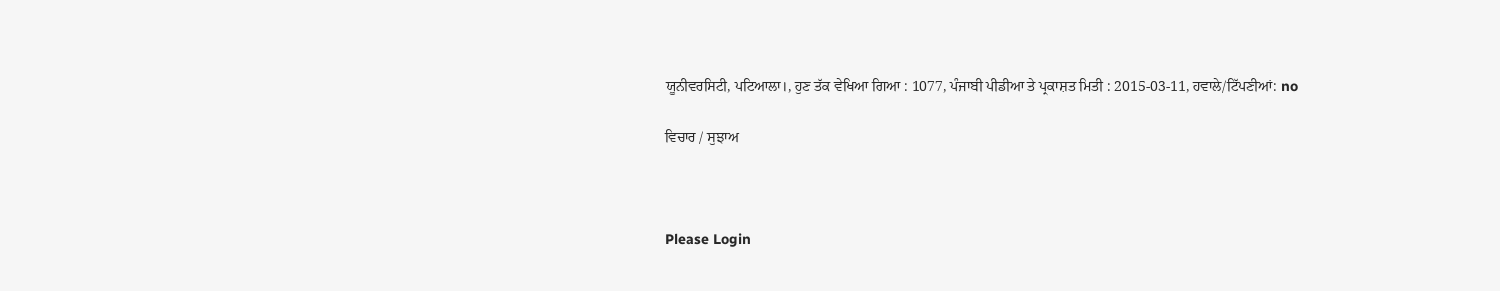ਯੂਨੀਵਰਸਿਟੀ, ਪਟਿਆਲਾ।, ਹੁਣ ਤੱਕ ਵੇਖਿਆ ਗਿਆ : 1077, ਪੰਜਾਬੀ ਪੀਡੀਆ ਤੇ ਪ੍ਰਕਾਸ਼ਤ ਮਿਤੀ : 2015-03-11, ਹਵਾਲੇ/ਟਿੱਪਣੀਆਂ: no

ਵਿਚਾਰ / ਸੁਝਾਅ



Please Login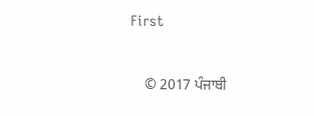First


    © 2017 ਪੰਜਾਬੀ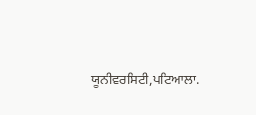ਯੂਨੀਵਰਸਿਟੀ,ਪਟਿਆਲਾ.